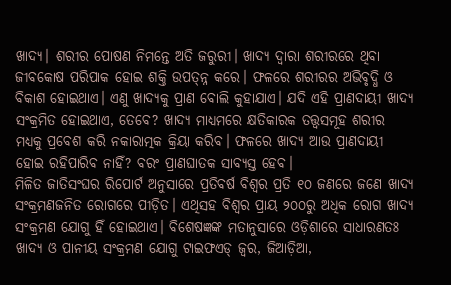ଖାଦ୍ୟ। ଶରୀର ପୋଷଣ ନିମନ୍ତେ ଅତି ଜରୁରୀ। ଖାଦ୍ୟ ଦ୍ୱାରା ଶରୀରରେ ଥିବା ଜୀବକୋଷ ପରିପାକ ହୋଇ ଶକ୍ତି ଉପତ୍ନ୍ନ କରେ। ଫଳରେ ଶରୀରର ଅଭିବୃଦ୍ଧି ଓ ବିକାଶ ହୋଇଥାଏ। ଏଣୁ ଖାଦ୍ୟକୁ ପ୍ରାଣ ବୋଲି କୁହାଯାଏ। ଯଦି ଏହି ପ୍ରାଣଦାୟୀ ଖାଦ୍ୟ ସଂକ୍ରମିତ ହୋଇଥାଏ, ତେବେ? ଖାଦ୍ୟ ମାଧ୍ୟମରେ କ୍ଷତିକାରକ ତତ୍ତ୍ୱସମୂହ ଶରୀର ମଧ୍ୟକୁ ପ୍ରବେଶ କରି ନକାରାତ୍ମକ କ୍ରିୟା କରିବ। ଫଳରେ ଖାଦ୍ୟ ଆଉ ପ୍ରାଣଦାୟୀ ହୋଇ ରହିପାରିବ ନାହିଁ? ବରଂ ପ୍ରାଣଘାତକ ସାବ୍ୟସ୍ତ ହେବ।
ମିଳିତ ଜାତିସଂଘର ରିପୋର୍ଟ ଅନୁସାରେ ପ୍ରତିବର୍ଷ ବିଶ୍ୱର ପ୍ରତି ୧୦ ଜଣରେ ଜଣେ ଖାଦ୍ୟ ସଂକ୍ରମଣଜନିତ ରୋଗରେ ପୀଡ଼ିତ। ଏଥିସହ ବିଶ୍ୱର ପ୍ରାୟ ୨୦୦ରୁ ଅଧିକ ରୋଗ ଖାଦ୍ୟ ସଂକ୍ରମଣ ଯୋଗୁ ହିଁ ହୋଇଥାଏ। ବିଶେଷଜ୍ଞଙ୍କ ମତାନୁସାରେ ଓଡ଼ିଶାରେ ସାଧାରଣତଃ ଖାଦ୍ୟ ଓ ପାନୀୟ ସଂକ୍ରମଣ ଯୋଗୁ ଟାଇଫଏଡ୍ ଜ୍ୱର, ଜିଆଡ଼ିଆ,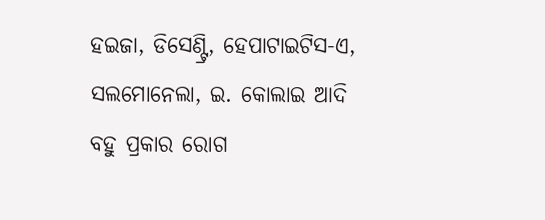ହଇଜା, ଡିସେଣ୍ଟ୍ରି, ହେପାଟାଇଟିସ-ଏ, ସଲମୋନେଲା, ଇ. କୋଲାଇ ଆଦି ବହୁ ପ୍ରକାର ରୋଗ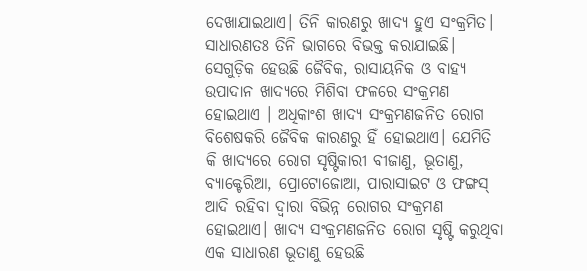ଦେଖାଯାଇଥାଏ। ତିନି କାରଣରୁ ଖାଦ୍ୟ ହୁଏ ସଂକ୍ରମିତ। ସାଧାରଣତଃ ତିନି ଭାଗରେ ବିଭକ୍ତ କରାଯାଇଛି। ସେଗୁଡ଼ିକ ହେଉଛି ଜୈବିକ, ରାସାୟନିକ ଓ ବାହ୍ୟ ଉପାଦାନ ଖାଦ୍ୟରେ ମିଶିବା ଫଳରେ ସଂକ୍ରମଣ ହୋଇଥାଏ । ଅଧିକାଂଶ ଖାଦ୍ୟ ସଂକ୍ରମଣଜନିତ ରୋଗ ବିଶେଷକରି ଜୈବିକ କାରଣରୁ ହିଁ ହୋଇଥାଏ। ଯେମିତି କି ଖାଦ୍ୟରେ ରୋଗ ସୃଷ୍ଟିକାରୀ ବୀଜାଣୁ, ଭୂତାଣୁ, ବ୍ୟାକ୍ଟେରିଆ, ପ୍ରୋଟୋଜୋଆ, ପାରାସାଇଟ ଓ ଫଙ୍ଗସ୍ ଆଦି ରହିବା ଦ୍ୱାରା ବିଭିନ୍ନ ରୋଗର ସଂକ୍ରମଣ ହୋଇଥାଏ। ଖାଦ୍ୟ ସଂକ୍ରମଣଜନିତ ରୋଗ ସୃଷ୍ଟି କରୁଥିବା ଏକ ସାଧାରଣ ଭୂତାଣୁ ହେଉଛି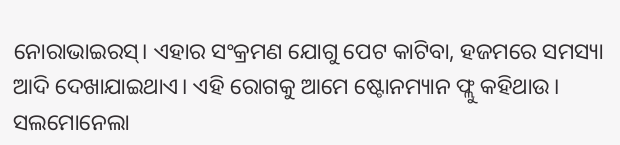ନୋରାଭାଇରସ୍। ଏହାର ସଂକ୍ରମଣ ଯୋଗୁ ପେଟ କାଟିବା, ହଜମରେ ସମସ୍ୟା ଆଦି ଦେଖାଯାଇଥାଏ। ଏହି ରୋଗକୁ ଆମେ ଷ୍ଟୋନମ୍ୟାନ ଫ୍ଲୁ କହିଥାଉ। ସଲମୋନେଲା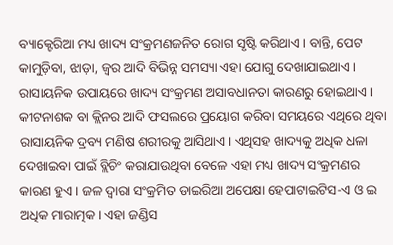ବ୍ୟାକ୍ଟେରିଆ ମଧ୍ୟ ଖାଦ୍ୟ ସଂକ୍ରମଣଜନିତ ରୋଗ ସୃଷ୍ଟି କରିଥାଏ। ବାନ୍ତି, ପେଟ କାମୁଡ଼ିବା, ଝାଡ଼ା, ଜ୍ୱର ଆଦି ବିଭିନ୍ନ ସମସ୍ୟା ଏହା ଯୋଗୁ ଦେଖାଯାଇଥାଏ।
ରାସାୟନିକ ଉପାୟରେ ଖାଦ୍ୟ ସଂକ୍ରମଣ ଅସାବଧାନତା କାରଣରୁ ହୋଇଥାଏ। କୀଟନାଶକ ବା କ୍ଲିନର ଆଦି ଫସଲରେ ପ୍ରୟୋଗ କରିବା ସମୟରେ ଏଥିରେ ଥିବା ରାସାୟନିକ ଦ୍ରବ୍ୟ ମଣିଷ ଶରୀରକୁ ଆସିଥାଏ। ଏଥିସହ ଖାଦ୍ୟକୁ ଅଧିକ ଧଳା ଦେଖାଇବା ପାଇଁ ବ୍ଲିଚିଂ କରାଯାଉଥିବା ବେଳେ ଏହା ମଧ୍ୟ ଖାଦ୍ୟ ସଂକ୍ରମଣର କାରଣ ହୁଏ। ଜଳ ଦ୍ୱାରା ସଂକ୍ରମିତ ଡାଇରିଆ ଅପେକ୍ଷା ହେପାଟାଇଟିସ-ଏ ଓ ଇ ଅଧିକ ମାରାତ୍ମକ। ଏହା ଜଣ୍ଡିସ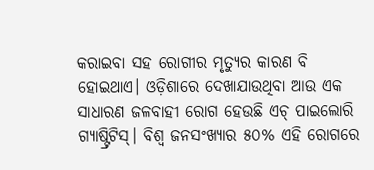କରାଇବା ସହ ରୋଗୀର ମୃତ୍ୟୁର କାରଣ ବି ହୋଇଥାଏ। ଓଡ଼ିଶାରେ ଦେଖାଯାଉଥିବା ଆଉ ଏକ ସାଧାରଣ ଜଳବାହୀ ରୋଗ ହେଉଛି ଏଚ୍ ପାଇଲୋରି ଗ୍ୟାଷ୍ଟ୍ରିଟିସ୍। ବିଶ୍ୱ ଜନସଂଖ୍ୟାର ୫୦% ଏହି ରୋଗରେ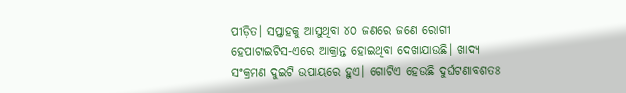ପୀଡ଼ିତ। ସପ୍ତାହକୁ ଆସୁଥିବା ୪୦ ଜଣରେ ଜଣେ ରୋଗୀ ହେପାଟାଇଟିସ-ଏରେ ଆକ୍ରାନ୍ତ ହୋଇଥିବା ଦେଖାଯାଉଛି। ଖାଦ୍ୟ ସଂକ୍ରମଣ ଦୁଇଟି ଉପାୟରେ ହୁଏ। ଗୋଟିଏ ହେଉଛି ଦୁର୍ଘଟଣାବଶତଃ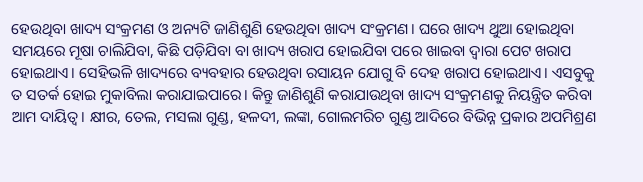ହେଉଥିବା ଖାଦ୍ୟ ସଂକ୍ରମଣ ଓ ଅନ୍ୟଟି ଜାଣିଶୁଣି ହେଉଥିବା ଖାଦ୍ୟ ସଂକ୍ରମଣ। ଘରେ ଖାଦ୍ୟ ଥୁଆ ହୋଇଥିବା ସମୟରେ ମୂଷା ଚାଲିଯିବା, କିଛି ପଡ଼ିଯିବା ବା ଖାଦ୍ୟ ଖରାପ ହୋଇଯିବା ପରେ ଖାଇବା ଦ୍ୱାରା ପେଟ ଖରାପ ହୋଇଥାଏ। ସେହିଭଳି ଖାଦ୍ୟରେ ବ୍ୟବହାର ହେଉଥିବା ରସାୟନ ଯୋଗୁ ବି ଦେହ ଖରାପ ହୋଇଥାଏ। ଏସବୁକୁ ତ ସତର୍କ ହୋଇ ମୁକାବିଲା କରାଯାଇପାରେ। କିନ୍ତୁ ଜାଣିଶୁଣି କରାଯାଉଥିବା ଖାଦ୍ୟ ସଂକ୍ରମଣକୁ ନିୟନ୍ତ୍ରିତ କରିବା ଆମ ଦାୟିତ୍ୱ। କ୍ଷୀର, ତେଲ, ମସଲା ଗୁଣ୍ଡ, ହଳଦୀ, ଲଙ୍କା, ଗୋଲମରିଚ ଗୁଣ୍ଡ ଆଦିରେ ବିଭିନ୍ନ ପ୍ରକାର ଅପମିଶ୍ରଣ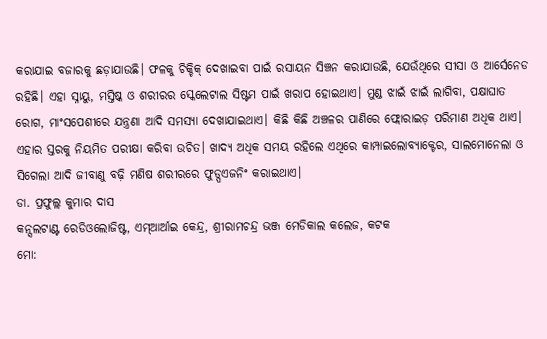କରାଯାଇ ବଜାରକୁ ଛଡ଼ାଯାଉଛି। ଫଳକୁ ଚିକ୍ଚିକ୍ ଦେଖାଇବା ପାଇଁ ରସାୟନ ସିଞ୍ଚନ କରାଯାଉଛି, ଯେଉଁଥିରେ ସୀସା ଓ ଆର୍ସେନେଡ ରହିଛି। ଏହା ସ୍ନାୟୁ, ମସ୍ତିଷ୍କ ଓ ଶରୀରର ସ୍କେଲେଟାଲ ସିଷ୍ଟମ ପାଇଁ ଖରାପ ହୋଇଥାଏ। ମୁଣ୍ଡ ଝାଇଁ ଝାଇଁ ଲାଗିବା, ପକ୍ଷାଘାତ ରୋଗ, ମାଂସପେଶୀରେ ଯନ୍ତ୍ରଣା ଆଦି ସମସ୍ୟା ଦେଖାଯାଇଥାଏ। କିଛି କିଛି ଅଞ୍ଚଳର ପାଣିରେ ଫ୍ଲୋରାଇଡ଼ ପରିମାଣ ଅଧିକ ଥାଏ। ଏହାର ସ୍ତରକୁ ନିୟମିତ ପରୀକ୍ଷା କରିବା ଉଚିତ। ଖାଦ୍ୟ ଅଧିକ ସମୟ ରହିଲେ ଏଥିରେ କାମ୍ପାଇଲୋବ୍ୟାକ୍ଟେର, ସାଲମୋନେଲା ଓ ସିଗେଲା ଆଦି ଜୀବାଣୁ ବଢ଼ି ମଣିଷ ଶରୀରରେ ଫୁଡ୍ପଏଜନିଂ କରାଇଥାଏ।
ଡା. ପ୍ରଫୁଲ୍ଲ କୁମାର ଦାସ
କନ୍ସଲଟାଣ୍ଟ ରେଡିଓଲୋଜିଷ୍ଟ, ଏମ୍ଆର୍ଆଇ କେନ୍ଦ୍ର, ଶ୍ରୀରାମଚନ୍ଦ୍ର ଭଞ୍ଜ ମେଡିକାଲ କଲେଜ, କଟକ
ମୋ: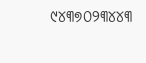୯୪୩୭୦୨୩୪୪୩